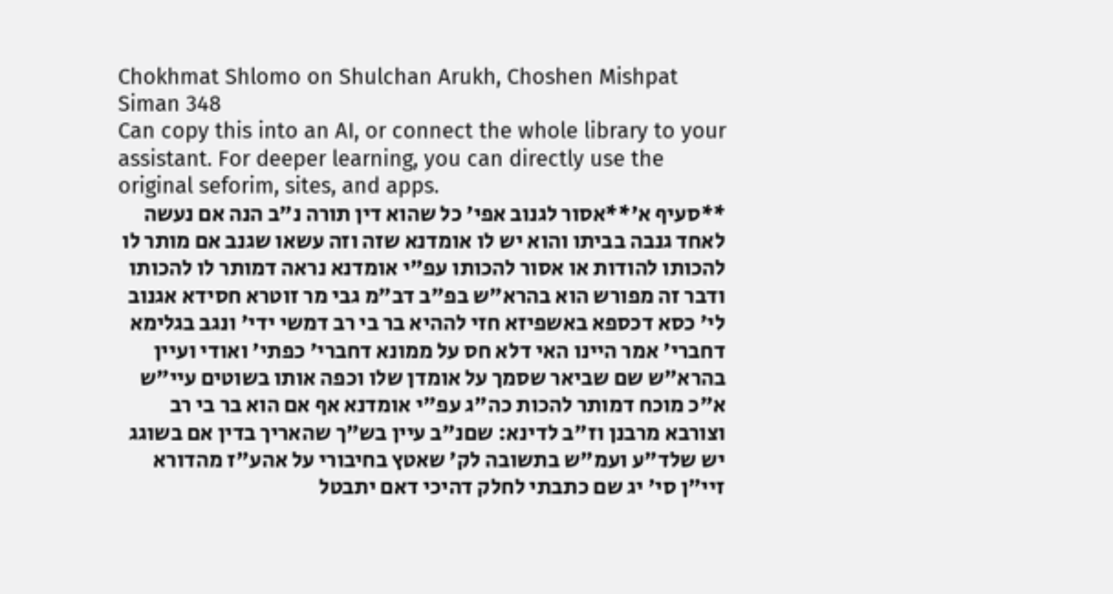Chokhmat Shlomo on Shulchan Arukh, Choshen Mishpat Siman 348
Can copy this into an AI, or connect the whole library to your assistant. For deeper learning, you can directly use the original seforim, sites, and apps.
**סעיף א'**אסור לגנוב אפי' כל שהוא דין תורה נ"ב הנה אם נעשה לאחד גנבה בביתו והוא יש לו אומדנא שזה וזה עשאו שגנב אם מותר לו להכותו להודות או אסור להכותו עפ"י אומדנא נראה דמותר לו להכותו ודבר זה מפורש הוא בהרא"ש בפ"ב דב"מ גבי מר זוטרא חסידא אגנוב לי' כסא דכספא באשפיזא חזי לההיא בר בי רב דמשי ידי' ונגב בגלימא דחברי' אמר היינו האי דלא חס על ממונא דחברי' כפתי' ואודי ועיין בהרא"ש שם שביאר שסמך על אומדן שלו וכפה אותו בשוטים עיי"ש א"כ מוכח דמותר להכות כה"ג עפ"י אומדנא אף אם הוא בר בי רב וצורבא מרבנן וז"ב לדינא: שםנ"ב עיין בש"ך שהאריך בדין אם בשוגג יש שלד"ע ועמ"ש בתשובה לק' שאטץ בחיבורי על אהע"ז מהדורא זיי"ן סי' יג שם כתבתי לחלק דהיכי דאם יתבטל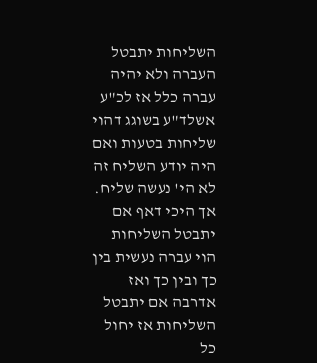השליחות יתבטל העברה ולא יהיה עברה כלל אז לכ"ע אשלד"ע בשוגג דהוי שליחות בטעות ואם היה יודע השליח זה לא הי' נעשה שליח. אך היכי דאף אם יתבטל השליחות הוי עברה נעשית בין כך ובין כך ואז אדרבה אם יתבטל השליחות אז יחול כל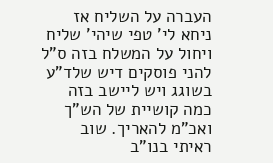העברה על השליח אז ניחא לי' טפי שיהי' שליח ויחול על המשלח בזה ס"ל להני פוסקים דיש שלד"ע בשוגג ויש ליישב בזה כמה קושיית של הש"ך ואכ"מ להאריך. שוב ראיתי בנו"ב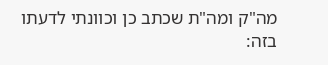מה"ק ומה"ת שכתב כן וכוונתי לדעתו בזה: